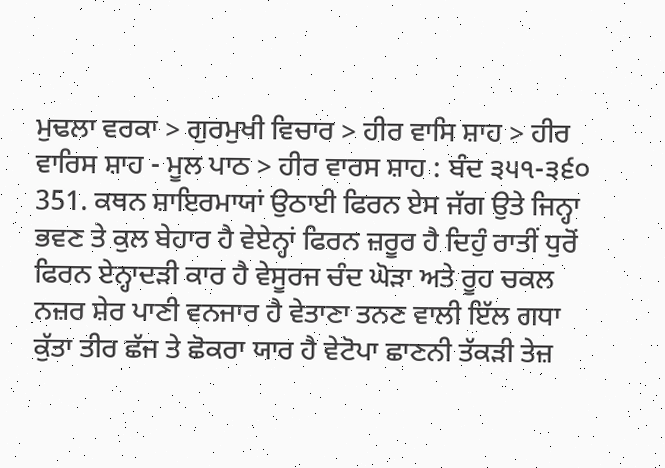ਮੁਢਲਾ ਵਰਕਾ > ਗੁਰਮੁਖੀ ਵਿਚਾਰ > ਹੀਰ ਵਾਸਿ ਸ਼ਾਹ > ਹੀਰ ਵਾਰਿਸ ਸ਼ਾਹ - ਮੂਲ ਪਾਠ > ਹੀਰ ਵਾਰਸ ਸ਼ਾਹ : ਬੰਦ ੩੫੧-੩੬੦
351. ਕਥਨ ਸ਼ਾਇਰਮਾਯਾਂ ਉਠਾਈ ਫਿਰਨ ਏਸ ਜੱਗ ਉਤੇ ਜਿਨ੍ਹਾ ਭਵਣ ਤੇ ਕੁਲ ਬੇਹਾਰ ਹੈ ਵੇਏਨ੍ਹਾਂ ਫਿਰਨ ਜ਼ਰੂਰ ਹੈ ਦਿਹੁੰ ਰਾਤੀਂ ਧੁਰੋਂ ਫਿਰਨ ਏਨ੍ਹਾਦੜੀ ਕਾਰ ਹੈ ਵੇਸੂਰਜ ਚੰਦ ਘੋੜਾ ਅਤੇ ਰੂਹ ਚਕਲ ਨਜ਼ਰ ਸ਼ੇਰ ਪਾਣੀ ਵਨਜਾਰ ਹੈ ਵੇਤਾਣਾ ਤਨਣ ਵਾਲੀ ਇੱਲ ਗਧਾ ਕੁੱਤਾ ਤੀਰ ਛੱਜ ਤੇ ਛੋਕਰਾ ਯਾਰ ਹੈ ਵੇਟੋਪਾ ਛਾਣਨੀ ਤੱਕੜੀ ਤੇਜ਼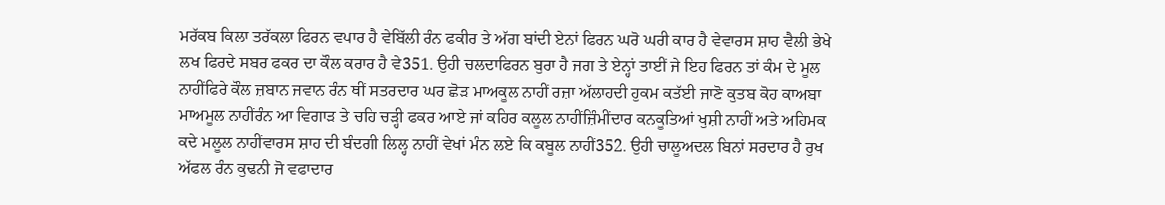ਮਰੱਕਬ ਕਿਲਾ ਤਰੱਕਲਾ ਫਿਰਨ ਵਪਾਰ ਹੈ ਵੇਬਿੱਲੀ ਰੰਨ ਫਕੀਰ ਤੇ ਅੱਗ ਬਾਂਦੀ ਏਨਾਂ ਫਿਰਨ ਘਰੋ ਘਰੀ ਕਾਰ ਹੈ ਵੇਵਾਰਸ ਸ਼ਾਹ ਵੈਲੀ ਭੇਖੇ ਲਖ ਫਿਰਦੇ ਸਬਰ ਫਕਰ ਦਾ ਕੌਲ ਕਰਾਰ ਹੈ ਵੇ351. ਉਹੀ ਚਲਦਾਫਿਰਨ ਬੁਰਾ ਹੈ ਜਗ ਤੇ ਏਨ੍ਹਾਂ ਤਾਈਂ ਜੇ ਇਹ ਫਿਰਨ ਤਾਂ ਕੰਮ ਦੇ ਮੂਲ ਨਾਹੀਂਫਿਰੇ ਕੌਲ ਜ਼ਬਾਨ ਜਵਾਨ ਰੰਨ ਥੀਂ ਸਤਰਦਾਰ ਘਰ ਛੋੜ ਮਾਅਕੂਲ ਨਾਹੀਂ ਰਜ਼ਾ ਅੱਲਾਹਦੀ ਹੁਕਮ ਕਤੱਈ ਜਾਣੋ ਕੁਤਬ ਕੋਹ ਕਾਅਬਾ ਮਾਅਮੂਲ ਨਾਹੀਂਰੰਨ ਆ ਵਿਗਾੜ ਤੇ ਚਹਿ ਚੜ੍ਹੀ ਫਕਰ ਆਏ ਜਾਂ ਕਹਿਰ ਕਲੂਲ ਨਾਹੀਂਜ਼ਿੰਮੀਂਦਾਰ ਕਨਕੂਤਿਆਂ ਖੁਸ਼ੀ ਨਾਹੀਂ ਅਤੇ ਅਹਿਮਕ ਕਦੇ ਮਲੂਲ ਨਾਹੀਂਵਾਰਸ ਸ਼ਾਹ ਦੀ ਬੰਦਗੀ ਲਿਲ੍ਹ ਨਾਹੀਂ ਵੇਖਾਂ ਮੰਨ ਲਏ ਕਿ ਕਬੂਲ ਨਾਹੀਂ352. ਉਹੀ ਚਾਲੂਅਦਲ ਬਿਨਾਂ ਸਰਦਾਰ ਹੈ ਰੁਖ ਅੱਫਲ ਰੰਨ ਕੁਢਨੀ ਜੋ ਵਫਾਦਾਰ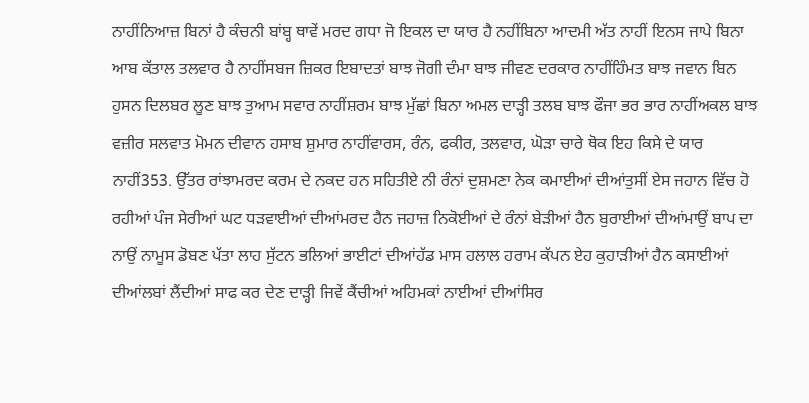ਨਾਹੀਂਨਿਆਜ਼ ਬਿਨਾਂ ਹੈ ਕੰਚਨੀ ਬਾਂਬ੍ਹ ਥਾਵੇਂ ਮਰਦ ਗਧਾ ਜੋ ਇਕਲ ਦਾ ਯਾਰ ਹੈ ਨਹੀਂਬਿਨਾ ਆਦਮੀ ਅੱਤ ਨਾਹੀਂ ਇਨਸ ਜਾਪੇ ਬਿਨਾ ਆਬ ਕੱਤਾਲ ਤਲਵਾਰ ਹੈ ਨਾਹੀਂਸਬਜ ਜ਼ਿਕਰ ਇਬਾਦਤਾਂ ਬਾਝ ਜੋਗੀ ਦੰਮਾ ਬਾਝ ਜੀਵਣ ਦਰਕਾਰ ਨਾਹੀਂਹਿੰਮਤ ਬਾਝ ਜਵਾਨ ਬਿਨ ਹੁਸਨ ਦਿਲਬਰ ਲੂਣ ਬਾਝ ਤੁਆਮ ਸਵਾਰ ਨਾਹੀਂਸ਼ਰਮ ਬਾਝ ਮੁੱਛਾਂ ਬਿਨਾ ਅਮਲ ਦਾੜ੍ਹੀ ਤਲਬ ਬਾਝ ਫੌਜਾ ਭਰ ਭਾਰ ਨਾਹੀਂਅਕਲ ਬਾਝ ਵਜ਼ੀਰ ਸਲਵਾਤ ਮੋਮਨ ਦੀਵਾਨ ਹਸਾਬ ਸ਼ੁਮਾਰ ਨਾਹੀਂਵਾਰਸ, ਰੰਨ, ਫਕੀਰ, ਤਲਵਾਰ, ਘੋੜਾ ਚਾਰੇ ਥੋਕ ਇਹ ਕਿਸੇ ਦੇ ਯਾਰ ਨਾਹੀਂ353. ਉੱਤਰ ਰਾਂਝਾਮਰਦ ਕਰਮ ਦੇ ਨਕਦ ਹਨ ਸਹਿਤੀਏ ਨੀ ਰੰਨਾਂ ਦੁਸ਼ਮਣਾ ਨੇਕ ਕਮਾਈਆਂ ਦੀਆਂਤੁਸੀਂ ਏਸ ਜਹਾਨ ਵਿੱਚ ਹੋ ਰਹੀਆਂ ਪੰਜ ਸੇਰੀਆਂ ਘਟ ਧੜਵਾਈਆਂ ਦੀਆਂਮਰਦ ਹੈਨ ਜਹਾਜ਼ ਨਿਕੋਈਆਂ ਦੇ ਰੰਨਾਂ ਬੇੜੀਆਂ ਹੈਨ ਬੁਰਾਈਆਂ ਦੀਆਂਮਾਉਂ ਬਾਪ ਦਾ ਨਾਉਂ ਨਾਮੂਸ ਡੋਬਣ ਪੱਤਾ ਲਾਹ ਸੁੱਟਨ ਭਲਿਆਂ ਭਾਈਟਾਂ ਦੀਆਂਹੱਡ ਮਾਸ ਹਲਾਲ ਹਰਾਮ ਕੱਪਨ ਏਹ ਕੁਹਾੜੀਆਂ ਹੈਨ ਕਸਾਈਆਂ ਦੀਆਂਲਬਾਂ ਲੈਂਦੀਆਂ ਸਾਫ ਕਰ ਦੇਣ ਦਾੜ੍ਹੀ ਜਿਵੇਂ ਕੈਂਚੀਆਂ ਅਹਿਮਕਾਂ ਨਾਈਆਂ ਦੀਆਂਸਿਰ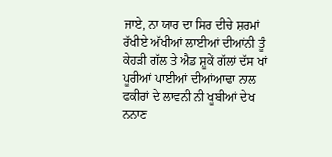ਜਾਏ, ਨਾ ਯਾਰ ਦਾ ਸਿਰ ਦੀਚੇ ਸ਼ਰਮਾਂ ਰੱਖੀਏ ਅੱਖੀਆਂ ਲਾਈਆਂ ਦੀਆਂਨੀ ਤੂੰ ਕੇਹੜੀ ਗੱਲ ਤੇ ਐਡ ਸ਼ੂਕੇਂ ਗੱਲਾਂ ਦੱਸ ਖਾਂ ਪੂਰੀਆਂ ਪਾਈਆਂ ਦੀਆਂਆਢਾ ਨਾਲ ਫਕੀਰਾਂ ਦੇ ਲਾਵਨੀ ਨੀ ਖੂਬੀਆਂ ਦੇਖ ਨਨਾਣ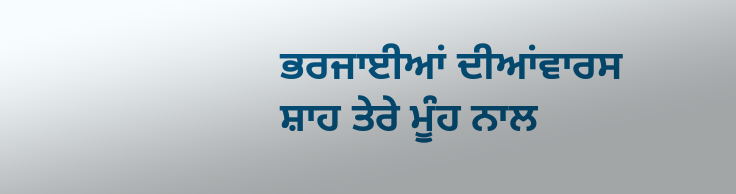ਭਰਜਾਈਆਂ ਦੀਆਂਵਾਰਸ ਸ਼ਾਹ ਤੇਰੇ ਮੂੰਹ ਨਾਲ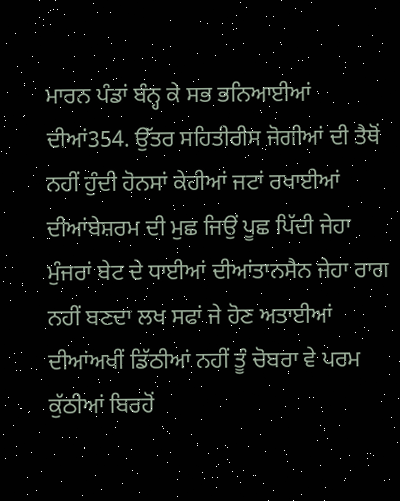ਮਾਰਨ ਪੰਡਾਂ ਬੰਨ੍ਹ ਕੇ ਸਭ ਭਨਿਆਈਆਂ ਦੀਆਂ354. ਉੱਤਰ ਸਹਿਤੀਰੀਸ ਜੋਗੀਆਂ ਦੀ ਤੈਥੋਂ ਨਹੀਂ ਹੁੰਦੀ ਹੋਨਸਾਂ ਕੇਹੀਆਂ ਜਟਾਂ ਰਖਾਈਆਂ ਦੀਆਂਬੇਸ਼ਰਮ ਦੀ ਮੁਛ ਜਿਉਂ ਪੂਛ ਪਿੱਦੀ ਜੇਹਾ ਮੁੰਜਰਾਂ ਬੇਟ ਦੇ ਧਾਈਆਂ ਦੀਆਂਤਾਨਸੈਨ ਜੇਹਾ ਰਾਗ ਨਹੀਂ ਬਣਦਾ ਲਖ ਸਫਾਂ ਜੇ ਹੋਣ ਅਤਾਈਆਂ ਦੀਆਂਅਖੀਂ ਡਿੱਠੀਆਂ ਨਹੀਂ ਤੂੰ ਚੋਬਰਾ ਵੇ ਪਰਮ ਕੁੱਠੀਆਂ ਬਿਰਹੋਂ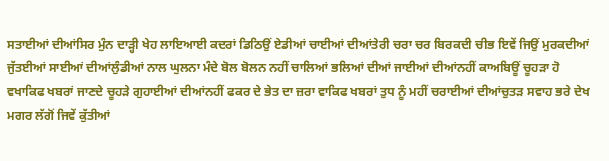ਸਤਾਈਆਂ ਦੀਆਂਸਿਰ ਮੁੰਨ ਦਾੜ੍ਹੀ ਖੇਹ ਲਾਇਆਈ ਕਦਰਾਂ ਡਿਠਿਉਂ ਏਡੀਆਂ ਚਾਈਆਂ ਦੀਆਂਤੇਰੀ ਚਰਾ ਚਰ ਬਿਰਕਦੀ ਚੀਭ ਇਵੇਂ ਜਿਉਂ ਮੁਰਕਦੀਆਂ ਜੁੱਤਈਆਂ ਸਾਈਆਂ ਦੀਆਂਲੁੰਡੀਆਂ ਨਾਲ ਘੁਲਨਾ ਮੰਦੇ ਬੋਲ ਬੋਲਨ ਨਹੀਂ ਚਾਲਿਆਂ ਭਲਿਆਂ ਦੀਆਂ ਜਾਈਆਂ ਦੀਆਂਨਹੀਂ ਕਾਅਬਿਊਂ ਚੂਹੜਾ ਹੋ ਵਖਾਕਿਫ ਖਬਰਾਂ ਜਾਣਦੇ ਚੂਹੜੇ ਗੁਹਾਈਆਂ ਦੀਆਂਨਹੀਂ ਫਕਰ ਦੇ ਭੇਤ ਦਾ ਜ਼ਰਾ ਵਾਕਿਫ ਖਬਰਾਂ ਤੁਧ ਨੂੰ ਮਹੀਂ ਚਰਾਈਆਂ ਦੀਆਂਚੁਤੜ ਸਵਾਹ ਭਰੇ ਦੇਖ ਮਗਰ ਲੱਗੋਂ ਜਿਵੇਂ ਕੁੱਤੀਆਂ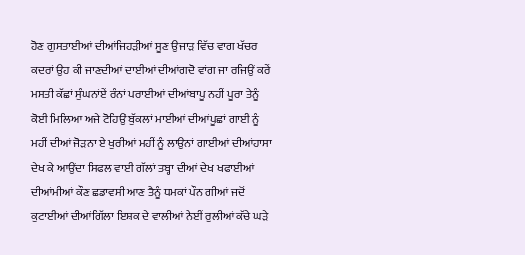ਹੋਣ ਗੁਸਤਾਈਆਂ ਦੀਆਂਜਿਹੜੀਆਂ ਸੂਣ ਉਜਾੜ ਵਿੱਚ ਵਾਗ ਖੱਚਰ ਕਦਰਾਂ ਉਹ ਕੀ ਜਾਣਦੀਆਂ ਦਾਈਆਂ ਦੀਆਂਗਦੋ ਵਾਂਗ ਜਾ ਰਜਿਉਂ ਕਰੇਂ ਮਸਤੀ ਕੱਛਾਂ ਸੁੰਘਨਾਂਏਂ ਰੰਨਾਂ ਪਰਾਈਆਂ ਦੀਆਂਬਾਪੂ ਨਹੀਂ ਪੂਰਾ ਤੇਨੂੰ ਕੋਈ ਮਿਲਿਆ ਅਜੇ ਟੋਹਿਉਂ ਬੁੱਕਲਾਂ ਮਾਈਆਂ ਦੀਆਂਪੂਛਾਂ ਗਾਈ ਨੂੰ ਮਹੀਂ ਦੀਆਂ ਜੋੜਨਾ ਏ ਖੁਰੀਆਂ ਮਹੀਂ ਨੂੰ ਲਾਉਨਾਂ ਗਾਈਆਂ ਦੀਆਂਹਾਸਾ ਦੇਖ ਕੇ ਆਉਂਦਾ ਸਿਫਲ ਵਾਈ ਗੱਲਾਂ ਤਬ੍ਹਾ ਦੀਆਂ ਦੇਖ ਖਫਾਈਆਂ ਦੀਆਂਮੀਆਂ ਕੌਣ ਛਡਾਵਸੀ ਆਣ ਤੈਨੂੰ ਧਮਕਾਂ ਪੌਨ ਗੀਆਂ ਜਦੋਂ ਕੁਟਾਈਆਂ ਦੀਆਂਗਿੱਲਾ ਇਸ਼ਕ ਦੇ ਵਾਲੀਆਂ ਨੇਈਂ ਰੁਲੀਆਂ ਕੱਚੇ ਘੜੇ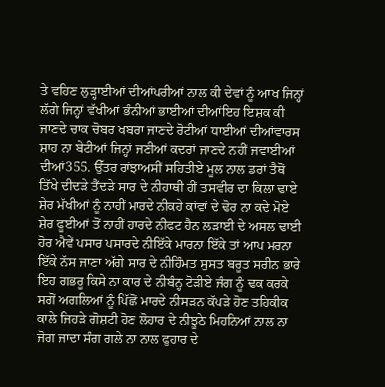ਤੇ ਵਹਿਣ ਲੁੜ੍ਹਾਈਆਂ ਦੀਆਂਪਰੀਆਂ ਨਾਲ ਕੀ ਦੇਵਾਂ ਨੂੰ ਆਖ ਜਿਨ੍ਹਾਂ ਲੱਗੇ ਜਿਨ੍ਹਾਂ ਵੱਖੀਆਂ ਭੰਨੀਆਂ ਭਾਈਆਂ ਦੀਆਂਇਹ ਇਸ਼ਕ ਕੀ ਜਾਣਦੇ ਚਾਕ ਚੋਬਰ ਖਬਰਾ ਜਾਣਦੇ ਰੋਟੀਆਂ ਧਾਈਆਂ ਦੀਆਂਵਾਰਸ ਸ਼ਾਹ ਨਾ ਬੇਟੀਆਂ ਜਿਨ੍ਹਾਂ ਜਣੀਆਂ ਕਦਰਾਂ ਜਾਣਦੇ ਨਹੀਂ ਜਵਾਈਆਂ ਦੀਆਂ355. ਉੱਤਰ ਰਾਂਝਾਅਸੀਂ ਸਹਿਤੀਏ ਮੂਲ ਨਾਲ ਡਰਾਂ ਤੈਥੋਂ ਤਿੱਖੇ ਦੀਦੜੇ ਤੈਂਦੜੇ ਸਾਰ ਦੇ ਨੀਹਾਥੀ ਹੀਂ ਤਸਵੀਰ ਦਾ ਕਿਲਾ ਢਾਏ ਸ਼ੇਰ ਮੱਖੀਆਂ ਨੂੰ ਨਾਹੀਂ ਮਾਰਦੇ ਨੀਕਹੇ ਕਾਂਵਾਂ ਦੇ ਢੋਰ ਨਾ ਕਦੇ ਮੋਏ ਸ਼ੇਰ ਫੂਈਆਂ ਤੋਂ ਨਾਹੀਂ ਹਾਰਦੇ ਨੀਫਟ ਹੈਨ ਲੜਾਈ ਦੇ ਅਸਲ ਢਾਈ ਹੋਰ ਐਵੇਂ ਪਸਾਰ ਪਸਾਰਦੇ ਨੀਇੱਕੇ ਮਾਰਨਾ ਇੱਕੇ ਤਾਂ ਆਪ ਮਰਨਾ ਇੱਕੇ ਨੱਸ ਜਾਣਾ ਅੱਗੇ ਸਾਰ ਦੇ ਨੀਹਿੰਮਤ ਸੁਸਤ ਬਰੂਤ ਸਰੀਨ ਭਾਰੇ ਇਹ ਗਭਰੂ ਕਿਸੇ ਨਾ ਕਾਰ ਦੇ ਨੀਬੰਨ੍ਹ ਟੋੜੀਏ ਜੰਗ ਨੂੰ ਢਕ ਕਰਕੇ ਸਗੋਂ ਅਗਲਿਆਂ ਨੂੰ ਪਿੱਛੋਂ ਮਾਰਦੇ ਨੀਸੜਨ ਕੱਪੜੇ ਹੋਣ ਤਹਿਕੀਕ ਕਾਲੇ ਜਿਹੜੇ ਗੋਸ਼ਟੀ ਹੋਣ ਲੋਹਾਰ ਦੇ ਨੀਝੂਠੇ ਮਿਹਨਿਆਂ ਨਾਲ ਨਾ ਜੋਗ ਜਾਦਾ ਸੰਗ ਗਲੇ ਨਾ ਨਾਲ ਫੁਹਾਰ ਦੇ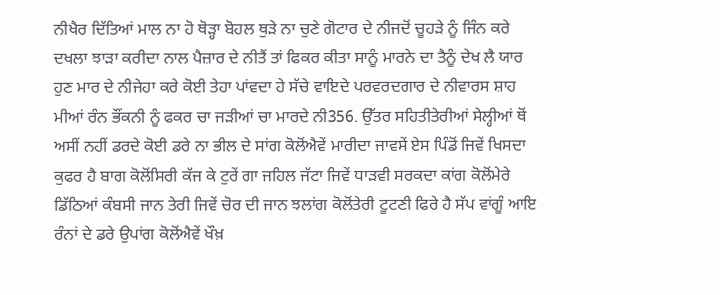ਨੀਖੈਰ ਦਿੱਤਿਆਂ ਮਾਲ ਨਾ ਹੋ ਥੋੜ੍ਹਾ ਬੋਹਲ ਥੁੜੇ ਨਾ ਚੁਣੇ ਗੋਟਾਰ ਦੇ ਨੀਜਦੋਂ ਚੂਹੜੇ ਨੂੰ ਜਿੰਨ ਕਰੇ ਦਖਲਾ ਝਾੜਾ ਕਰੀਦਾ ਨਾਲ ਪੈਜ਼ਾਰ ਦੇ ਨੀਤੈਂ ਤਾਂ ਫਿਕਰ ਕੀਤਾ ਸਾਨੂੰ ਮਾਰਨੇ ਦਾ ਤੈਨੂੰ ਦੇਖ ਲੈ ਯਾਰ ਹੁਣ ਮਾਰ ਦੇ ਨੀਜੇਹਾ ਕਰੇ ਕੋਈ ਤੇਹਾ ਪਾਂਵਦਾ ਹੇ ਸੱਚੇ ਵਾਇਦੇ ਪਰਵਰਦਗਾਰ ਦੇ ਨੀਵਾਰਸ ਸ਼ਾਹ ਮੀਆਂ ਰੰਨ ਭੌਂਕਨੀ ਨੂੰ ਫਕਰ ਚਾ ਜੜੀਆਂ ਚਾ ਮਾਰਦੇ ਨੀ356. ਉੱਤਰ ਸਹਿਤੀਤੇਰੀਆਂ ਸੇਲ੍ਹੀਆਂ ਥੋਂ ਅਸੀਂ ਨਹੀਂ ਡਰਦੇ ਕੋਈ ਡਰੇ ਨਾ ਭੀਲ ਦੇ ਸਾਂਗ ਕੋਲੋਂਐਵੇਂ ਮਾਰੀਦਾ ਜਾਵਸੇਂ ਏਸ ਪਿੰਡੋਂ ਜਿਵੇਂ ਖਿਸਦਾ ਕੁਫਰ ਹੈ ਬਾਗ ਕੋਲੋਂਸਿਰੀ ਕੱਜ ਕੇ ਟੁਰੇਂ ਗਾ ਜਹਿਲ ਜੱਟਾ ਜਿਵੇਂ ਧਾੜਵੀ ਸਰਕਦਾ ਕਾਂਗ ਕੋਲੋਂਮੇਰੇ ਡਿੱਠਿਆਂ ਕੰਬਸੀ ਜਾਨ ਤੇਰੀ ਜਿਵੇਂ ਚੋਰ ਦੀ ਜਾਨ ਝਲਾਂਗ ਕੋਲੋਂਤੇਰੀ ਟੂਟਣੀ ਫਿਰੇ ਹੈ ਸੱਪ ਵਾਂਗੂੰ ਆਇ ਰੰਨਾਂ ਦੇ ਡਰੇ ਉਪਾਂਗ ਕੋਲੋਂਐਵੇਂ ਖੌਖ਼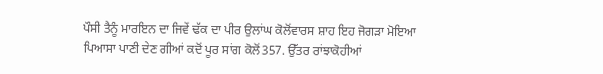ਪੌਸੀ ਤੈਨੂੰ ਮਾਰਇਨ ਦਾ ਜਿਵੇਂ ਢੱਕ ਦਾ ਪੀਰ ਉਲਾਂਘ ਕੋਲੋਂਵਾਰਸ ਸ਼ਾਹ ਇਹ ਜੋਗੜਾ ਮੋਇਆ ਪਿਆਸਾ ਪਾਣੀ ਦੇਣ ਗੀਆਂ ਕਦੋਂ ਪੂਰ ਸਾਂਗ ਕੋਲੋਂ357. ਉੱਤਰ ਰਾਂਝਾਕੋਹੀਆਂ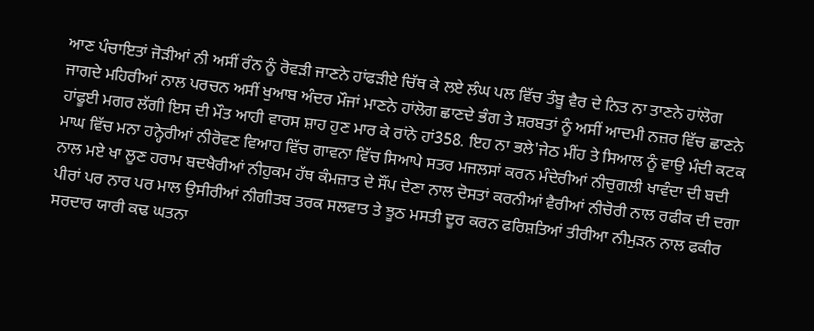ਆਣ ਪੰਚਾਇਤਾਂ ਜੋੜੀਆਂ ਨੀ ਅਸੀਂ ਰੰਨ ਨੂੰ ਰੋਵੜੀ ਜਾਣਨੇ ਹਾਂਫੜੀਏ ਚਿੱਥ ਕੇ ਲਏ ਲੰਘ ਪਲ ਵਿੱਚ ਤੰਬੂ ਵੈਰ ਦੇ ਨਿਤ ਨਾ ਤਾਣਨੇ ਹਾਂਲੋਗ ਜਾਗਦੇ ਮਹਿਰੀਆਂ ਨਾਲ ਪਰਚਨ ਅਸੀਂ ਖੁਆਬ ਅੰਦਰ ਮੌਜਾਂ ਮਾਣਨੇ ਹਾਂਲੋਗ ਛਾਣਦੇ ਭੰਗ ਤੇ ਸ਼ਰਬਤਾਂ ਨੂੰ ਅਸੀਂ ਆਦਮੀ ਨਜ਼ਰ ਵਿੱਚ ਛਾਣਨੇ ਹਾਂਫੂਈ ਮਗਰ ਲੱਗੀ ਇਸ ਦੀ ਮੌਤ ਆਹੀ ਵਾਰਸ ਸ਼ਾਹ ਹੁਣ ਮਾਰ ਕੇ ਰਾਂਨੇ ਹਾਂ358. ਇਹ ਨਾ ਭਲੇ'ਜੇਠ ਮੀਂਹ ਤੇ ਸਿਆਲ ਨੂੰ ਵਾਉ ਮੰਦੀ ਕਟਕ ਮਾਘ ਵਿੱਚ ਮਨਾ ਹਨ੍ਹੇਰੀਆਂ ਨੀਰੋਵਣ ਵਿਆਹ ਵਿੱਚ ਗਾਵਨਾ ਵਿੱਚ ਸਿਆਪੇ ਸਤਰ ਮਜਲਸਾਂ ਕਰਨ ਮੰਦੇਰੀਆਂ ਨੀਚੁਗਲੀ ਖਾਵੰਦਾ ਦੀ ਬਦੀ ਨਾਲ ਮਏ ਖਾ ਲੂਣ ਹਰਾਮ ਬਦਖੈਰੀਆਂ ਨੀਹੁਕਮ ਹੱਥ ਕੰਮਜ਼ਾਤ ਦੇ ਸੌਂਪ ਦੇਣਾ ਨਾਲ ਦੋਸਤਾਂ ਕਰਨੀਆਂ ਵੈਰੀਆਂ ਨੀਚੋਰੀ ਨਾਲ ਰਫੀਕ ਦੀ ਦਗਾ ਪੀਰਾਂ ਪਰ ਨਾਰ ਪਰ ਮਾਲ ਉਸੀਰੀਆਂ ਨੀਗੀਤਬ ਤਰਕ ਸਲਵਾਤ ਤੇ ਝੂਠ ਮਸਤੀ ਦੂਰ ਕਰਨ ਫਰਿਸ਼ਤਿਆਂ ਤੀਰੀਆ ਨੀਮੁੜਨ ਨਾਲ ਫਕੀਰ ਸਰਦਾਰ ਯਾਰੀ ਕਢ ਘਤਨਾ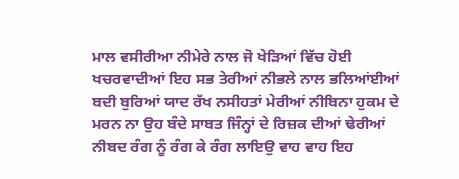ਮਾਲ ਵਸੀਰੀਆ ਨੀਮੇਰੇ ਨਾਲ ਜੋ ਖੇੜਿਆਂ ਵਿੱਚ ਹੋਈ ਖਚਰਵਾਦੀਆਂ ਇਹ ਸਭ ਤੇਰੀਆਂ ਨੀਭਲੇ ਨਾਲ ਭਲਿਆਂਈਆਂ ਬਦੀ ਬੁਰਿਆਂ ਯਾਦ ਰੱਖ ਨਸੀਹਤਾਂ ਮੇਰੀਆਂ ਨੀਬਿਨਾ ਹੁਕਮ ਦੇ ਮਰਨ ਨਾ ਉਹ ਬੰਦੇ ਸਾਬਤ ਜਿੰਨ੍ਹਾਂ ਦੇ ਰਿਜ਼ਕ ਦੀਆਂ ਢੇਰੀਆਂ ਨੀਬਦ ਰੰਗ ਨੂੰ ਰੰਗ ਕੇ ਰੰਗ ਲਾਇਉ ਵਾਹ ਵਾਹ ਇਹ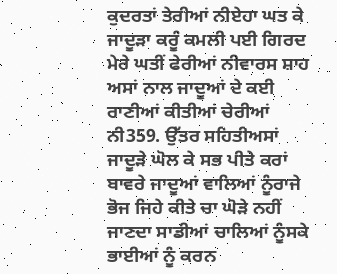ਕੁਦਰਤਾਂ ਤੇਰੀਆਂ ਨੀਏਹਾ ਘਤ ਕੇ ਜਾਦੂੜਾ ਕਰੂੰ ਕਮਲੀ ਪਈ ਗਿਰਦ ਮੇਰੇ ਘਤੀਂ ਫੇਰੀਆਂ ਨੀਵਾਰਸ ਸ਼ਾਹ ਅਸਾਂ ਨਾਲ ਜਾਦੂਆਂ ਦੇ ਕਈ ਰਾਣੀਆਂ ਕੀਤੀਆਂ ਚੇਰੀਆਂ ਨੀ359. ਉੱਤਰ ਸਹਿਤੀਅਸਾਂ ਜਾਦੂੜੇ ਘੋਲ ਕੇ ਸਭ ਪੀਤੇ ਕਰਾਂ ਬਾਵਰੇ ਜਾਦੂਆਂ ਵਾਲਿਆਂ ਨੂੰਰਾਜੇ ਭੋਜ ਜਿਹੇ ਕੀਤੇ ਚਾ ਘੋੜੇ ਨਹੀਂ ਜਾਣਦਾ ਸਾਡੀਆਂ ਚਾਲਿਆਂ ਨੂੰਸਕੇ ਭਾਈਆਂ ਨੂੰ ਕਰਨ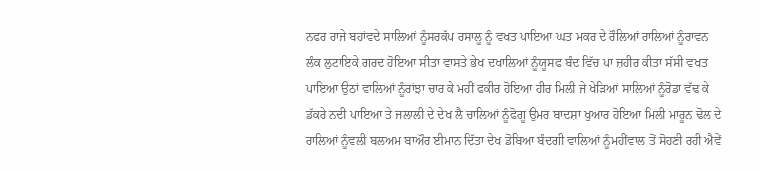ਨਫਰ ਰਾਜੇ ਬਹਾਂਵਦੇ ਸਾਲਿਆਂ ਨੂੰਸਰਕੱਪ ਰਸਾਲੂ ਨੂੰ ਵਖਤ ਪਾਇਆ ਘਤ ਮਕਰ ਦੇ ਰੌਲਿਆਂ ਰਾਲਿਆਂ ਨੂੰਰਾਵਨ ਲੰਕ ਲੁਟਾਇਕੇ ਗਰਦ ਹੋਇਆ ਸੀਤਾ ਵਾਸਤੇ ਭੇਖ ਦਖਾਲਿਆਂ ਨੂੰਯੂਸਫ ਬੰਦ ਵਿੱਚ ਪਾ ਜ਼ਹੀਰ ਕੀਤਾ ਸੱਸੀ ਵਖਤ ਪਾਇਆ ਉਠਾਂ ਵਾਲਿਆਂ ਨੂੰਰਾਂਝਾ ਚਾਰ ਕੇ ਮਹੀਂ ਫਕੀਰ ਹੋਇਆ ਹੀਰ ਮਿਲੀ ਜੇ ਖੇੜਿਆਂ ਸਾਲਿਆਂ ਨੂੰਰੋਡਾ ਵੱਢ ਕੇ ਡੱਕਰੇ ਨਦੀ ਪਾਇਆ ਤੇ ਜਲਾਲੀ ਦੇ ਦੇਖ ਲੈ ਚਾਲਿਆਂ ਨੂੰਫੋਗੂ ਉਮਰ ਬਾਦਸ਼ਾ ਖੁਆਰ ਹੋਇਆ ਮਿਲੀ ਮਾਰੂਨ ਢੋਲ ਦੇ ਰਾਲਿਆਂ ਨੂੰਵਲੀ ਬਲਅਮ ਬਾਔਰ ਈਮਾਨ ਦਿੱਤਾ ਦੇਖ ਡੋਬਿਆ ਬੰਦਗੀ ਵਾਲਿਆਂ ਨੂੰਮਹੀਂਵਾਲ ਤੋਂ ਸੋਹਣੀ ਰਹੀ ਐਵੇਂ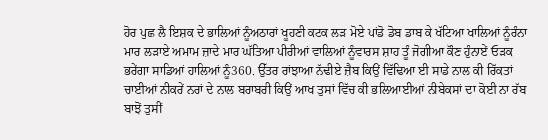ਹੋਰ ਪੁਛ ਲੈ ਇਸ਼ਕ ਦੇ ਭਾਲਿਆਂ ਨੂੰਅਠਾਰਾਂ ਖੂਹਣੀ ਕਟਕ ਲੜ ਮੋਏ ਪਾਂਡੋ ਡੋਬ ਡਾਬ ਕੇ ਖੱਟਿਆ ਖਾਲਿਆਂ ਨੂੰਰੰਨਾ ਮਾਰ ਲੜਾਏ ਅਮਾਮ ਜ਼ਾਦੇ ਮਾਰ ਘੱਤਿਆ ਪੀਰੀਆਂ ਵਾਲਿਆਂ ਨੂੰਵਾਰਸ ਸ਼ਾਹ ਤੂੰ ਜੋਗੀਆ ਕੌਣ ਹੁੰਨਾਏਂ ਓੜਕ ਭਰੇਂਗਾ ਸਾਡਿਆਂ ਹਾਲਿਆਂ ਨੂੰ360. ਉੱਤਰ ਰਾਂਝਾਆ ਨੱਢੀਏ ਜ਼ੈਬ ਕਿਉਂ ਵਿੱਢਿਆ ਈ ਸਾਡੇ ਨਾਲ ਕੀ ਰਿੱਕਤਾਂ ਚਾਈਆਂ ਨੀਕਰੇਂ ਨਰਾਂ ਦੇ ਨਾਲ ਬਰਾਬਰੀ ਕਿਉਂ ਆਖ ਤੁਸਾਂ ਵਿੱਚ ਕੀ ਭਲਿਆਈਆਂ ਨੀਬੇਕਸਾਂ ਦਾ ਕੋਈ ਨਾ ਰੱਬ ਬਾਝੋਂ ਤੁਸੀਂ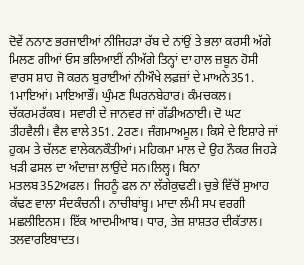ਦੋਵੇਂ ਨਨਾਣ ਭਰਜਾਈਆਂ ਨੀਜਿਹੜਾ ਰੱਬ ਦੇ ਨਾਂਉਂ ਤੇ ਭਲਾ ਕਰਸੀ ਅੱਗੇ ਮਿਲਣ ਗੀਆਂ ਓਸ ਭਲਿਆਈਂ ਨੀਅੱਗੇ ਤਿਨ੍ਹਾਂ ਦਾ ਹਾਲ ਜ਼ਬੂਨ ਹੋਸੀ ਵਾਰਸ ਸ਼ਾਹ ਜੋ ਕਰਨ ਬੁਰਾਈਆਂ ਨੀਔਖੇ ਲਫ਼ਜ਼ਾਂ ਦੇ ਮਾਅਨੇ351. 1ਮਾਇਆਂ। ਮਾਇਆਭੌਂ। ਘੁੰਮਣ ਘਿਰਨਬੇਹਾਰ। ਕੰਮਚਕਲ। ਚੱਕਰਮਰੱਕਬ। ਸਵਾਰੀ ਦੇ ਜਾਨਵਰ ਜਾਂ ਗੱਡੀਅਠਾਈ। ਦੋ ਘਟ ਤੀਹਵੈਲੀ। ਵੈਲ ਵਾਲੇ351. 2ਰਣ। ਜੰਗਮਾਅਮੂਲ। ਕਿਸੇ ਦੇ ਇਸ਼ਾਰੇ ਜਾਂ ਹੁਕਮ ਤੇ ਚੱਲਣ ਵਾਲੇਕਨਕੌਤੀਆਂ। ਮਹਿਕਮਾ ਮਾਲ ਦੇ ਉਹ ਨੌਕਰ ਜਿਹੜੇ ਖੜੀ ਫਸਲ ਦਾ ਅੰਦਾਜ਼ਾ ਲਾਉਂਦੇ ਸਨ।ਲਿਲ੍ਹ। ਬਿਨਾ ਮਤਲਬ352ਅਫਲ। ਜਿਹਨੂੰ ਫਲ ਨਾ ਲੱਗੇਕੁਢਣੀ। ਚੁਭੇ ਵਿੱਚੋਂ ਸੁਆਹ ਕੱਢਣ ਵਾਲਾ ਸੰਦਕੰਚਨੀ। ਨਾਚੀਬਾਂਬ੍ਹ। ਮਾਦਾ ਲੰਮੀ ਸਪ ਵਰਗੀ ਮਛਲੀਇਨਸ। ਇੱਕ ਆਦਮੀਆਬ। ਧਾਰ, ਤੇਜ਼ ਸ਼ਾਸ਼ਤਰ ਦੀਕੱਤਾਲ। ਤਲਵਾਰਇਬਾਦਤ।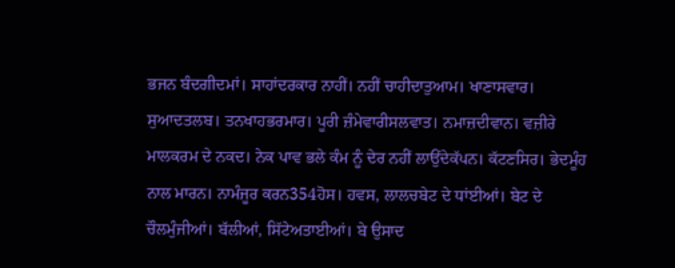ਭਜਨ ਬੰਦਗੀਦਮਾਂ। ਸਾਹਾਂਦਰਕਾਰ ਨਾਹੀਂ। ਨਹੀਂ ਚਾਹੀਦਾਤੁਆਮ। ਖਾਣਾਸਵਾਰ। ਸੁਆਦਤਲਬ। ਤਨਖਾਹਭਰਮਾਰ। ਪੂਰੀ ਜ਼ੰਮੇਵਾਰੀਸਲਵਾਤ। ਨਮਾਜ਼ਦੀਵਾਨ। ਵਜ਼ੀਰੇ ਮਾਲਕਰਮ ਦੇ ਨਕਦ। ਨੇਕ ਪਾਵ ਭਲੇ ਕੰਮ ਨੂੰ ਦੇਰ ਨਹੀਂ ਲਾਉਂਦੇਕੱਪਨ। ਕੱਟਣਸਿਰ। ਭੇਦਮੂੰਹ ਨਾਲ ਮਾਰਨ। ਨਾਮੰਜੂਰ ਕਰਨ354ਹੋਸ। ਹਵਸ, ਲਾਲਚਬੇਟ ਦੇ ਧਾਂਈਆਂ। ਬੇਟ ਦੇ ਚੌਲਮੁੰਜੀਆਂ। ਬੱਲੀਆਂ, ਸਿੱਟੇਅਤਾਈਆਂ। ਬੇ ਉਸਾਦ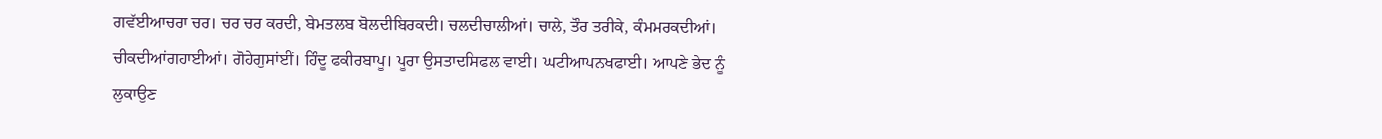ਗਵੱਈਆਚਰਾ ਚਰ। ਚਰ ਚਰ ਕਰਦੀ, ਬੇਮਤਲਬ ਬੋਲਦੀਬਿਰਕਦੀ। ਚਲਦੀਚਾਲੀਆਂ। ਚਾਲੇ, ਤੌਰ ਤਰੀਕੇ, ਕੰਮਮਰਕਦੀਆਂ। ਚੀਕਦੀਆਂਗਹਾਈਆਂ। ਗੋਹੇਗੁਸਾਂਈਂ। ਹਿੰਦੂ ਫਕੀਰਬਾਪੂ। ਪੂਰਾ ਉਸਤਾਦਸਿਫਲ ਵਾਈ। ਘਟੀਆਪਨਖਫਾਈ। ਆਪਣੇ ਭੇਦ ਨੂੰ ਲੁਕਾਉਣ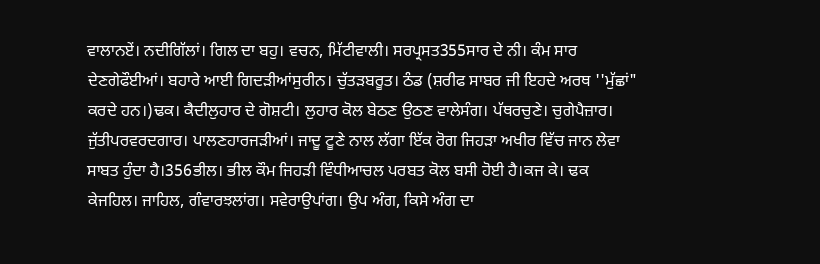ਵਾਲਾਨਏਂ। ਨਦੀਗਿੱਲਾਂ। ਗਿਲ ਦਾ ਬਹੁ। ਵਚਨ, ਮਿੱਟੀਵਾਲੀ। ਸਰਪ੍ਰਸਤ355ਸਾਰ ਦੇ ਨੀ। ਕੰਮ ਸਾਰ ਦੇਣਗੇਫੌਈਆਂ। ਬਹਾਰੇ ਆਈ ਗਿਦੜੀਆਂਸੁਰੀਨ। ਚੁੱਤੜਬਰੂਤ। ਠੰਡ (ਸ਼ਰੀਫ ਸਾਬਰ ਜੀ ਇਹਦੇ ਅਰਥ ''ਮੁੱਛਾਂ" ਕਰਦੇ ਹਨ।)ਢਕ। ਕੈਦੀਲੁਹਾਰ ਦੇ ਗੋਸ਼ਟੀ। ਲੁਹਾਰ ਕੋਲ ਬੇਠਣ ਉਠਣ ਵਾਲੇਸੰਗ। ਪੱਥਰਚੁਣੇ। ਚੁਗੇਪੈਜ਼ਾਰ। ਜੁੱਤੀਪਰਵਰਦਗਾਰ। ਪਾਲਣਹਾਰਜੜੀਆਂ। ਜਾਦੂ ਟੂਣੇ ਨਾਲ ਲੱਗਾ ਇੱਕ ਰੋਗ ਜਿਹੜਾ ਅਖੀਰ ਵਿੱਚ ਜਾਨ ਲੇਵਾ ਸਾਬਤ ਹੁੰਦਾ ਹੈ।356ਭੀਲ। ਭੀਲ ਕੌਮ ਜਿਹੜੀ ਵਿੰਧੀਆਚਲ ਪਰਬਤ ਕੋਲ ਬਸੀ ਹੋਈ ਹੈ।ਕਜ ਕੇ। ਢਕ ਕੇਜਹਿਲ। ਜਾਹਿਲ, ਗੰਵਾਰਝਲਾਂਗ। ਸਵੇਰਾਉਪਾਂਗ। ਉਪ ਅੰਗ, ਕਿਸੇ ਅੰਗ ਦਾ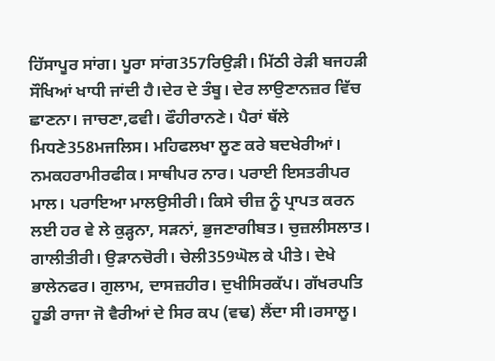ਹਿੱਸਾਪੂਰ ਸਾਂਗ। ਪੂਰਾ ਸਾਂਗ357ਰਿਉੜੀ। ਮਿੱਠੀ ਰੇੜੀ ਬਜਹੜੀ ਸੌਖਿਆਂ ਖਾਧੀ ਜਾਂਦੀ ਹੈ।ਦੇਰ ਦੇ ਤੰਬੂ। ਦੇਰ ਲਾਉਣਾਨਜ਼ਰ ਵਿੱਚ ਛਾਣਨਾ। ਜਾਚਣਾ,ਫਵੀ। ਫੌਹੀਰਾਨਣੇ। ਪੈਰਾਂ ਥੱਲੇ ਮਿਧਣੇ358ਮਜਲਿਸ। ਮਹਿਫਲਖਾ ਲੂਣ ਕਰੇ ਬਦਖੇਰੀਆਂ। ਨਮਕਹਰਾਮੀਰਫੀਕ। ਸਾਥੀਪਰ ਨਾਰ। ਪਰਾਈ ਇਸਤਰੀਪਰ ਮਾਲ। ਪਰਾਇਆ ਮਾਲਉਸੀਰੀ। ਕਿਸੇ ਚੀਜ਼ ਨੂੰ ਪ੍ਰਾਪਤ ਕਰਨ ਲਈ ਹਰ ਵੇ ਲੇ ਕੁੜ੍ਹਨਾ, ਸੜਨਾਂ, ਭੁਜਣਾਗੀਬਤ। ਚੁਜ਼ਲੀਸਲਾਤ। ਗਾਲੀਤੀਰੀ। ਉੜਾਨਚੋਰੀ। ਚੇਲੀ359ਘੋਲ ਕੇ ਪੀਤੇ। ਦੇਖੇ ਭਾਲੇਨਫਰ। ਗੁਲਾਮ, ਦਾਸਜ਼ਹੀਰ। ਦੁਖੀਸਿਰਕੱਪ। ਗੱਖਰਪਤਿ ਹੂਡੀ ਰਾਜਾ ਜੋ ਵੈਰੀਆਂ ਦੇ ਸਿਰ ਕਪ (ਵਢ) ਲੈਂਦਾ ਸੀ।ਰਸਾਲੂ।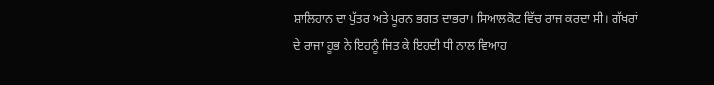ਸ਼ਾਲਿਹਾਨ ਦਾ ਪੁੱਤਰ ਅਤੇ ਪੂਰਨ ਭਗਤ ਦਾਭਰਾ। ਸਿਆਲਕੋਟ ਵਿੱਚ ਰਾਜ ਕਰਦਾ ਸੀ। ਗੱਖਰਾਂ ਦੇ ਰਾਜਾ ਹੂਭ ਨੇ ਇਹਨੂੰ ਜਿਤ ਕੇ ਇਹਦੀ ਧੀ ਨਾਲ ਵਿਆਹ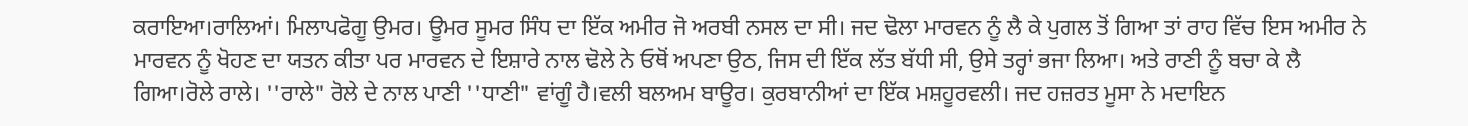ਕਰਾਇਆ।ਰਾਲਿਆਂ। ਮਿਲਾਪਫੋਗੂ ਉਮਰ। ਊਮਰ ਸੂਮਰ ਸਿੰਧ ਦਾ ਇੱਕ ਅਮੀਰ ਜੋ ਅਰਬੀ ਨਸਲ ਦਾ ਸੀ। ਜਦ ਢੋਲਾ ਮਾਰਵਨ ਨੂੰ ਲੈ ਕੇ ਪੁਗਲ ਤੋਂ ਗਿਆ ਤਾਂ ਰਾਹ ਵਿੱਚ ਇਸ ਅਮੀਰ ਨੇ ਮਾਰਵਨ ਨੂੰ ਖੋਹਣ ਦਾ ਯਤਨ ਕੀਤਾ ਪਰ ਮਾਰਵਨ ਦੇ ਇਸ਼ਾਰੇ ਨਾਲ ਢੋਲੇ ਨੇ ਓਥੋਂ ਅਪਣਾ ਉਠ, ਜਿਸ ਦੀ ਇੱਕ ਲੱਤ ਬੱਧੀ ਸੀ, ਉਸੇ ਤਰ੍ਹਾਂ ਭਜਾ ਲਿਆ। ਅਤੇ ਰਾਣੀ ਨੂੰ ਬਚਾ ਕੇ ਲੈ ਗਿਆ।ਰੋਲੇ ਰਾਲੇ। ''ਰਾਲੇ" ਰੋਲੇ ਦੇ ਨਾਲ ਪਾਣੀ ''ਧਾਣੀ" ਵਾਂਗੂੰ ਹੈ।ਵਲੀ ਬਲਅਮ ਬਾਊਰ। ਕੁਰਬਾਨੀਆਂ ਦਾ ਇੱਕ ਮਸ਼ਹੂਰਵਲੀ। ਜਦ ਹਜ਼ਰਤ ਮੂਸਾ ਨੇ ਮਦਾਇਨ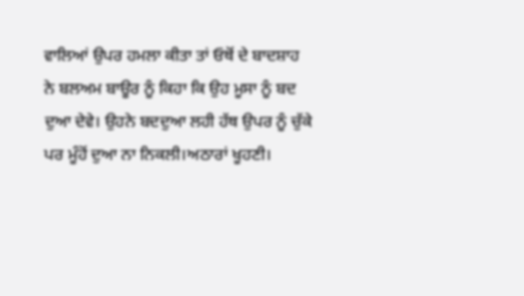ਵਾਲਿਆਂ ਉਪਰ ਹਮਲਾ ਕੀਤਾ ਤਾਂ ਓਥੋਂ ਦੇ ਬਾਦਸ਼ਾਹ ਨੇ ਬਲਅਮ ਬਾਊਰ ਨੂੰ ਕਿਹਾ ਕਿ ਉਹ ਮੂਸਾ ਨੂੰ ਬਦ ਦੁਆ ਦੇਵੇ। ਉਹਨੇ ਬਦਦੁਆ ਲਹੀ ਹੱਥ ਉਪਰ ਨੂੰ ਚੁੱਕੇ ਪਰ ਮੂੰਹੋਂ ਦੁਆ ਨਾ ਨਿਕਲੀ।ਅਠਾਰਾਂ ਖੂਹਣੀ।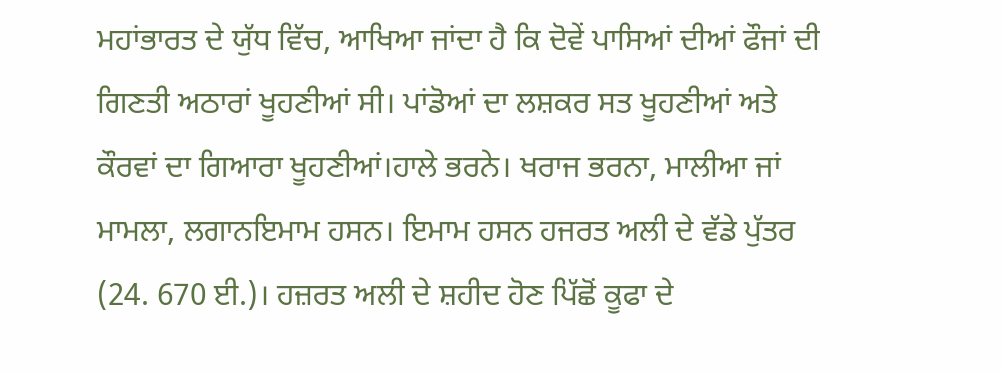ਮਹਾਂਭਾਰਤ ਦੇ ਯੁੱਧ ਵਿੱਚ, ਆਖਿਆ ਜਾਂਦਾ ਹੈ ਕਿ ਦੋਵੇਂ ਪਾਸਿਆਂ ਦੀਆਂ ਫੌਜਾਂ ਦੀ ਗਿਣਤੀ ਅਠਾਰਾਂ ਖੂਹਣੀਆਂ ਸੀ। ਪਾਂਡੋਆਂ ਦਾ ਲਸ਼ਕਰ ਸਤ ਖੂਹਣੀਆਂ ਅਤੇ ਕੌਰਵਾਂ ਦਾ ਗਿਆਰਾ ਖੂਹਣੀਆਂ।ਹਾਲੇ ਭਰਨੇ। ਖਰਾਜ ਭਰਨਾ, ਮਾਲੀਆ ਜਾਂ ਮਾਮਲਾ, ਲਗਾਨਇਮਾਮ ਹਸਨ। ਇਮਾਮ ਹਸਨ ਹਜਰਤ ਅਲੀ ਦੇ ਵੱਡੇ ਪੁੱਤਰ (24. 670 ਈ.)। ਹਜ਼ਰਤ ਅਲੀ ਦੇ ਸ਼ਹੀਦ ਹੋਣ ਪਿੱਛੋਂ ਕੂਫਾ ਦੇ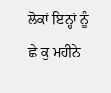ਲੋਕਾਂ ਇਨ੍ਹਾਂ ਨੂੰ ਛੇ ਕੁ ਮਹੀਨੇ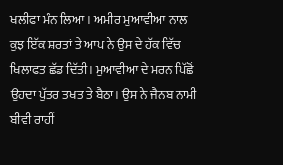ਖਲੀਫਾ ਮੰਨ ਲਿਆ। ਅਮੀਰ ਮੁਆਵੀਆ ਨਾਲ ਕੁਝ ਇੱਕ ਸ਼ਰਤਾਂ ਤੇ ਆਪ ਨੇ ਉਸ ਦੇ ਹੱਕ ਵਿੱਚ ਖਿਲਾਫਤ ਛੱਡ ਦਿੱਤੀ। ਮੁਆਵੀਆ ਦੇ ਮਰਨ ਪਿੱਛੋਂ ਉਹਦਾ ਪੁੱਤਰ ਤਖਤ ਤੇ ਬੈਠਾ। ਉਸ ਨੇ ਜੈਨਬ ਨਾਮੀ ਬੀਵੀ ਰਾਹੀਂ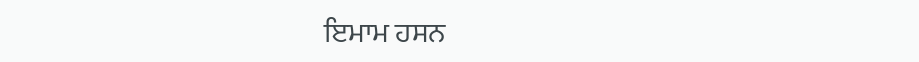ਇਮਾਮ ਹਸਨ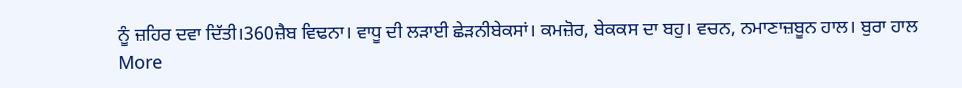ਨੂੰ ਜ਼ਹਿਰ ਦਵਾ ਦਿੱਤੀ।360ਜ਼ੈਬ ਵਿਢਨਾ। ਵਾਧੂ ਦੀ ਲੜਾਈ ਛੇੜਨੀਬੇਕਸਾਂ। ਕਮਜ਼ੋਰ, ਬੇਕਕਸ ਦਾ ਬਹੁ। ਵਚਨ, ਨਮਾਣਾਜ਼ਬੂਨ ਹਾਲ। ਬੁਰਾ ਹਾਲ
More